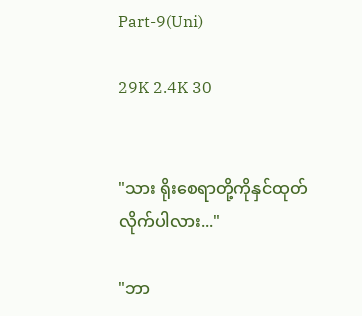Part-9(Uni)

29K 2.4K 30


"သား ရိုးစေရာတို့ကိုနှင်ထုတ်လိုက်ပါလား..."

"ဘာ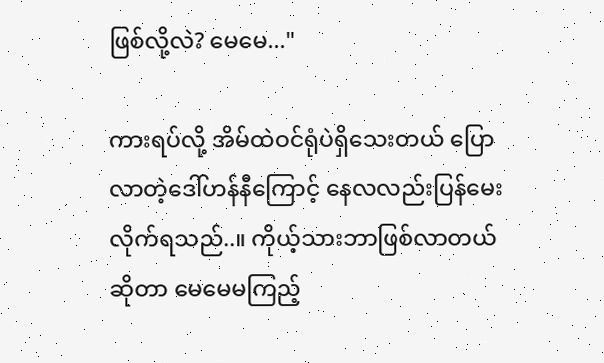ဖြစ်လို့လဲ? မေမေ..."

ကားရပ်လို့ အိမ်ထဲဝင်ရုံပဲရှိသေးတယ် ပြောလာတဲ့ဒေါ်ဟန်နီကြောင့် နေလလည်းပြန်မေးလိုက်ရသည်..။ ကိုယ့်သားဘာဖြစ်လာတယ်ဆိုတာ မေမေမကြည့်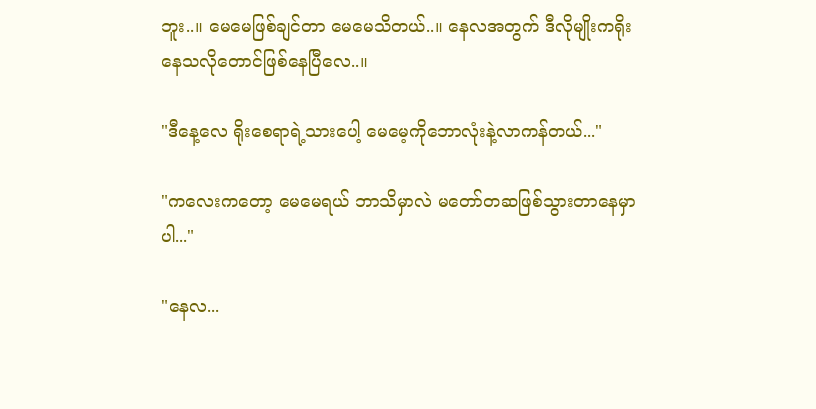ဘူး..။ မေမေဖြစ်ချင်တာ မေမေသိတယ်..။ နေလအတွက် ဒီလိုမျိုးကရိုးနေသလိုတောင်ဖြစ်နေပြီလေ..။

"ဒီနေ့လေ ရိုးစေရာရဲ့သားပေါ့ မေမေ့ကိုဘောလုံးနဲ့လာကန်တယ်..."

"ကလေးကတော့ မေမေရယ် ဘာသိမှာလဲ မတော်တဆဖြစ်သွားတာနေမှာပါ..."

"နေလ...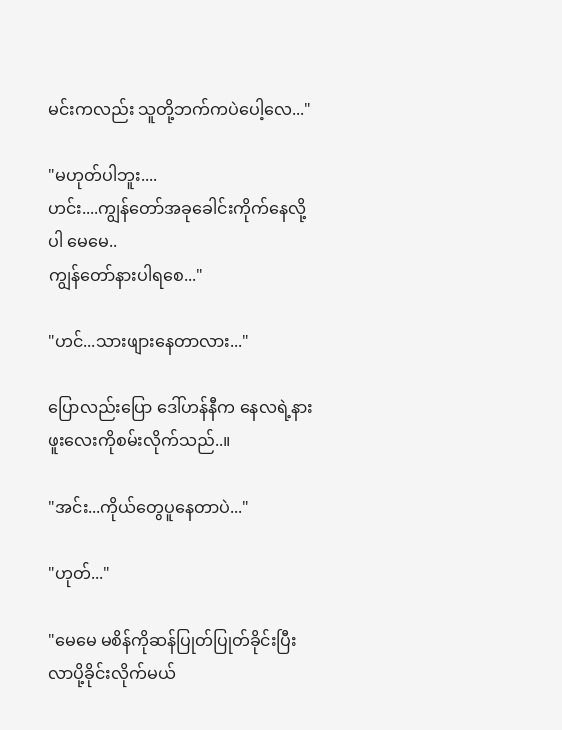မင်းကလည်း သူတို့ဘက်ကပဲပေါ့လေ..."

"မဟုတ်ပါဘူး....
ဟင်း....ကျွန်တော်အခုခေါင်းကိုက်နေလို့ပါ မေမေ..
ကျွန်တော်နားပါရစေ..."

"ဟင်...သားဖျားနေတာလား..."

ပြောလည်းပြော ဒေါ်ဟန်နီက နေလရဲ့နားဖူးလေးကိုစမ်းလိုက်သည်..။

"အင်း...ကိုယ်တွေပူနေတာပဲ..."

"ဟုတ်..."

"မေမေ မစိန်ကိုဆန်ပြုတ်ပြုတ်ခိုင်းပြီး လာပို့ခိုင်းလိုက်မယ်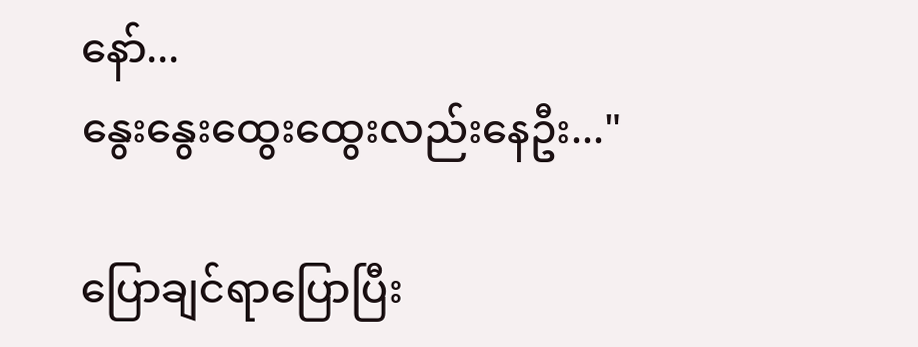နော်...
နွေးနွေးထွေးထွေးလည်းနေဦး..."

ပြောချင်ရာပြောပြီး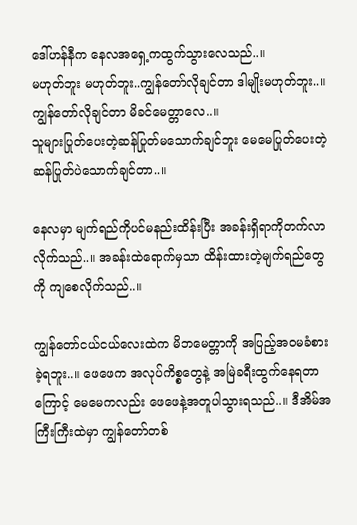ဒေါ်ဟန်နီက နေလအရှေ့ကထွက်သွားလေသည်..။
မဟုတ်ဘူး မဟုတ်ဘူး..ကျွန်တော်လိုချင်တာ ဒါမျိုးမဟုတ်ဘူး..။
ကျွန်တော်လိုချင်တာ မိခင်မေတ္တာလေ..။
သူများပြုတ်ပေးတဲ့ဆန်ပြုတ်မသောက်ချင်ဘူး မေမေပြုတ်ပေးတဲ့ဆန်ပြုတ်ပဲသောက်ချင်တာ..။

နေလမှာ မျက်ရည်ကိုပင်မနည်းထိန်းပြီး အခန်းရှိရာကိုတက်လာလိုက်သည်..။ အခန်းထဲရောက်မှသာ ထိန်းထားတဲ့မျက်ရည်တွေကို ကျစေလိုက်သည်..။

ကျွန်တော်ငယ်ငယ်လေးထဲက မိဘမေတ္တာကို အပြည့်အဝမခံစားခဲ့ရဘူး..။ ဖေဖေက အလုပ်ကိစ္စတွေနဲ့ အမြဲခရီးထွက်နေရတာကြောင့် မေမေကလည်း ဖေဖေနဲ့အတူပါသွားရသည်..။ ဒီအိမ်အကြီးကြီးထဲမှာ ကျွန်တော်တစ်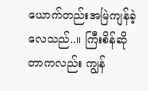ယောက်တည်းအမြဲကျန်ခဲ့လေသည်..။ ကြီးစိန်ဆိုတာကလည်း ကျွန်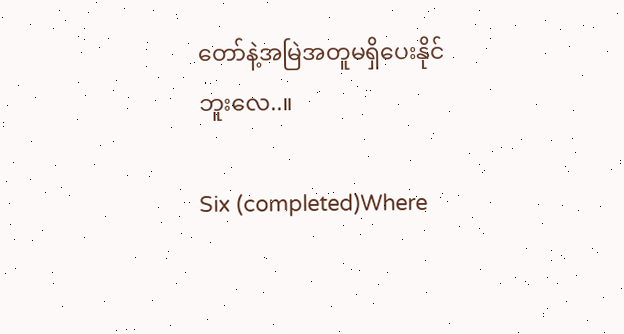တော်နဲ့အမြဲအတူမရှိပေးနိုင်ဘူးလေ..။

Six (completed)Where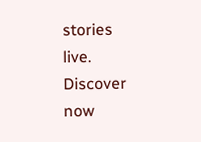stories live. Discover now